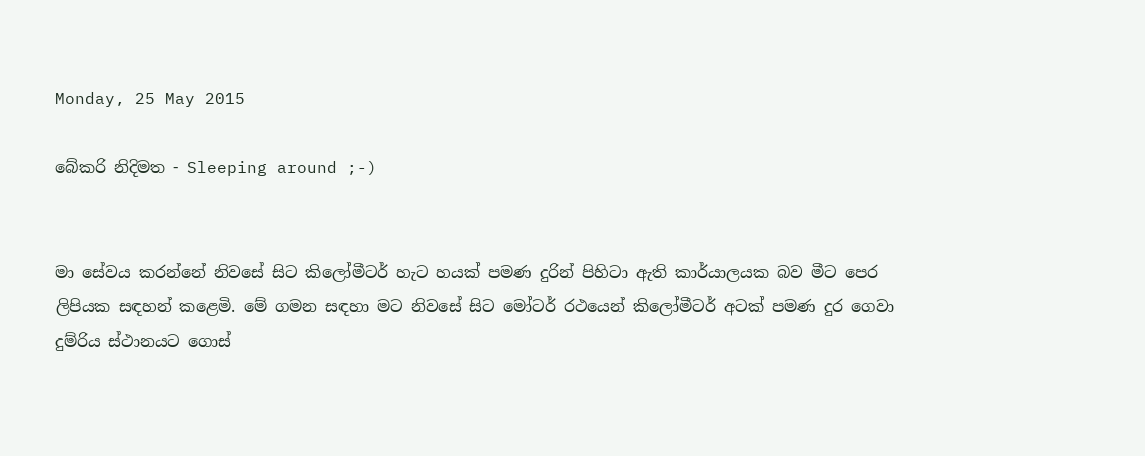Monday, 25 May 2015

බේකරි නිදිමත - Sleeping around ;-)


මා සේවය කරන්නේ නිවසේ සිට කිලෝමීටර් හැට හයක් පමණ දුරින් පිහිටා ඇති කාර්යාලයක බව මීට පෙර ලිපියක සඳහන් කළෙමි. මේ ගමන සඳහා මට නිවසේ සිට මෝටර් රථයෙන් කිලෝමීටර් අටක් පමණ දුර ගෙවා දුම්රිය ස්ථානයට ගොස්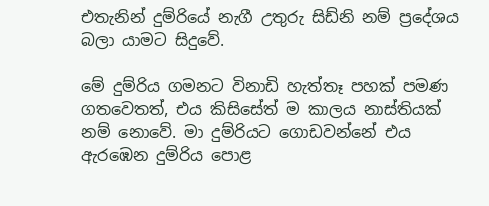එතැනින් දුම්රියේ නැගී උතුරු සිඩ්නි නම් ප්‍රදේශය බලා යාමට සිදුවේ.

මේ දුම්රිය ගමනට විනාඩි හැත්තෑ පහක් පමණ ගතවෙතත්, එය කිසිසේත් ම කාලය නාස්තියක් නම් නොවේ. මා දුම්රියට ගොඩවන්නේ එය ඇරඹෙන දුම්රිය පොළ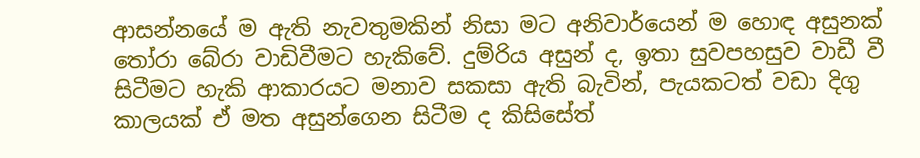ආසන්නයේ ම ඇති නැවතුමකින් නිසා මට අනිවාර්යෙන් ම හොඳ අසුනක් තෝරා බේරා වාඩිවීමට හැකිවේ. දුම්රිය අසුන් ද, ඉතා සුවපහසුව වාඩී වී සිටීමට හැකි ආකාරයට මනාව සකසා ඇති බැවින්, පැයකටත් වඩා දිගු කාලයක් ඒ මත අසුන්ගෙන සිටීම ද කිසිසේත්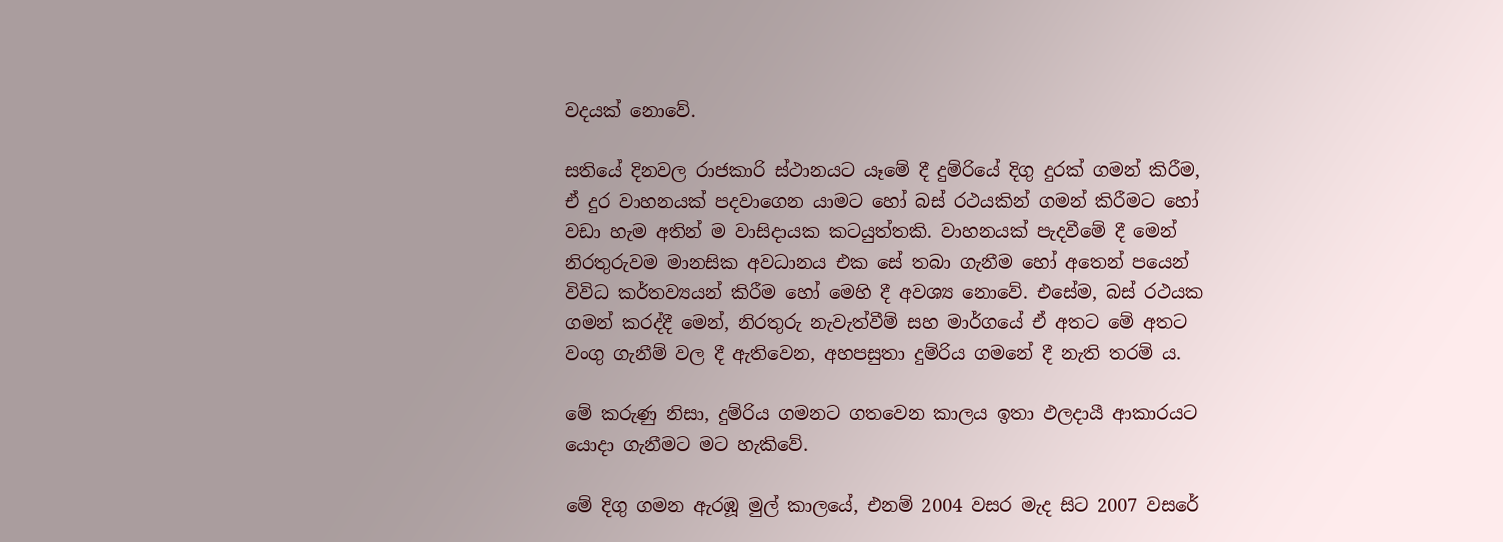වදයක් නොවේ.

සතියේ දිනවල රාජකාරි ස්ථානයට යෑමේ දී දුම්රියේ දිගු දුරක් ගමන් කිරීම, ඒ දුර වාහනයක් පදවාගෙන යාමට හෝ බස් රථයකින් ගමන් කිරීමට හෝ වඩා හැම අතින් ම වාසිදායක කටයුත්තකි. වාහනයක් පැදවීමේ දී මෙන් නිරතුරුවම මානසික අවධානය එක සේ තබා ගැනීම හෝ අතෙන් පයෙන් විවිධ කර්තව්‍යයන් කිරීම හෝ මෙහි දී අවශ්‍ය නොවේ. එසේම, බස් රථයක ගමන් කරද්දී මෙන්, නිරතුරු නැවැත්වීම් සහ මාර්ගයේ ඒ අතට මේ අතට වංගු ගැනීම් වල දී ඇතිවෙන, අහපසුතා දුම්රිය ගමනේ දී නැති තරම් ය.

මේ කරුණු නිසා, දුම්රිය ගමනට ගතවෙන කාලය ඉතා ඵලදායී ආකාරයට යොදා ගැනීමට මට හැකිවේ.

මේ දිගු ගමන ඇරඹූ මුල් කාලයේ, එනම් 2004 වසර මැද සිට 2007 වසරේ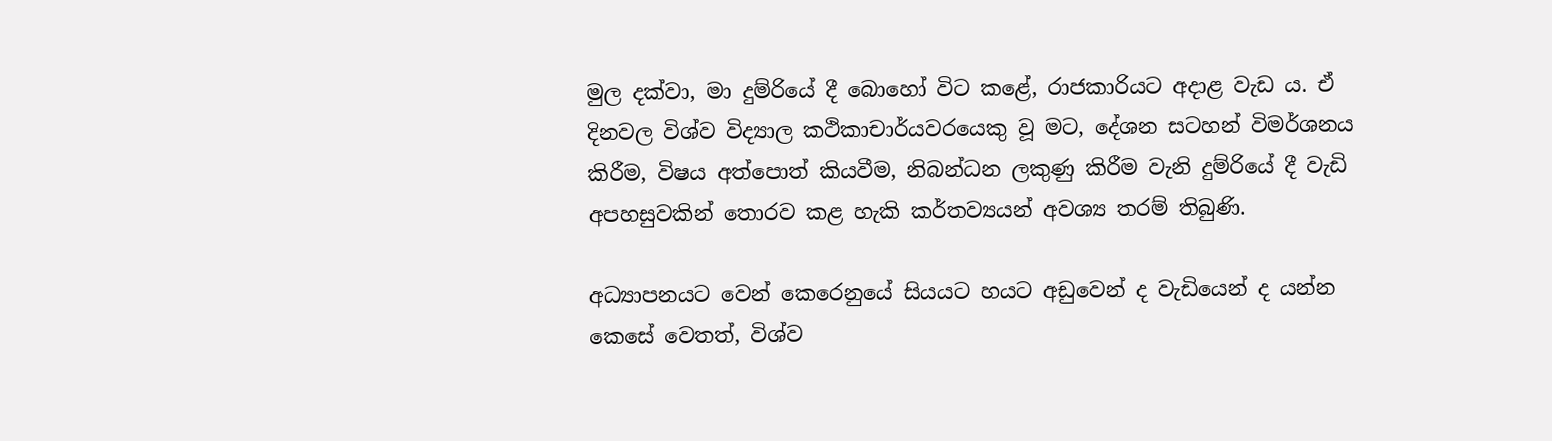මුල දක්වා, මා දුම්රියේ දී බොහෝ විට කළේ, රාජකාරියට අදාළ වැඩ ය. ඒ දිනවල විශ්ව විද්‍යාල කථිකාචාර්යවරයෙකු වූ මට, දේශන සටහන් විමර්ශනය කිරීම, විෂය අත්පොත් කියවීම, නිබන්ධන ලකුණු කිරීම වැනි දුම්රියේ දී වැඩි අපහසුවකින් තොරව කළ හැකි කර්තව්‍යයන් අවශ්‍ය තරම් තිබුණි.

අධ්‍යාපනයට වෙන් කෙරෙනුයේ සියයට හයට අඩුවෙන් ද වැඩියෙන් ද යන්න කෙසේ වෙතත්, විශ්ව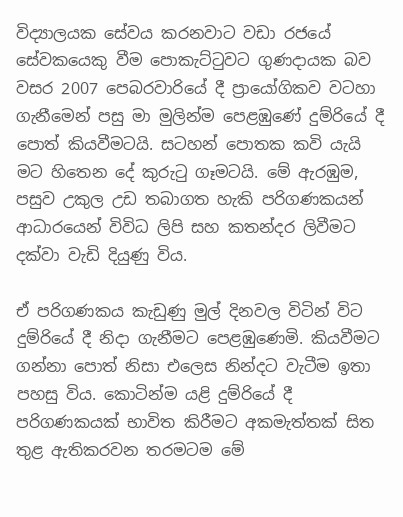විද්‍යාලයක සේවය කරනවාට වඩා රජයේ සේවකයෙකු වීම පොකැට්ටුවට ගුණදායක බව වසර 2007 පෙබරවාරියේ දී ප්‍රායෝගිකව වටහා ගැනීමෙන් පසු මා මුලින්ම පෙළඹුණේ දුම්රියේ දී පොත් කියවීමටයි. සටහන් පොතක කවි යැයි මට හිතෙන දේ කුරුටු ගෑමටයි. මේ ඇරඹුම, පසුව උකුල උඩ තබාගත හැකි පරිගණකයන් ආධාරයෙන් විවිධ ලිපි සහ කතන්දර ලිවීමට දක්වා වැඩි දියුණු විය.

ඒ පරිගණකය කැඩුණු මුල් දිනවල විටින් විට දුම්රියේ දී නිදා ගැනීමට පෙළඹුණෙමි. කියවීමට ගන්නා පොත් නිසා එලෙස නින්දට වැටීම ඉතා පහසු විය. කොටින්ම යළි දුම්රියේ දී පරිගණකයක් භාවිත කිරීමට අකමැත්තක් සිත තුළ ඇතිකරවන තරමටම මේ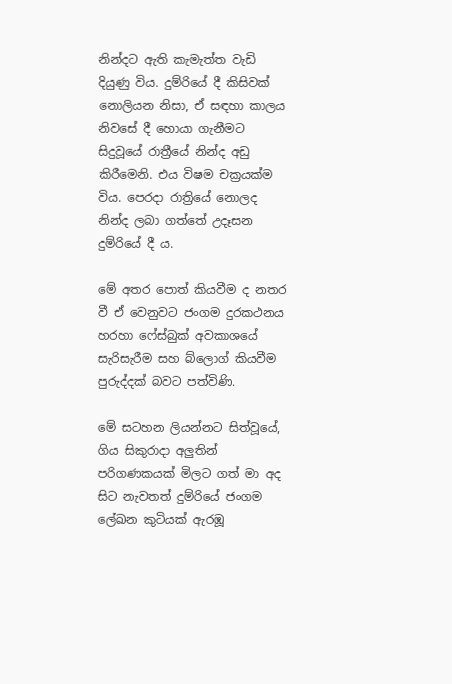නින්දට ඇති කැමැත්ත වැඩි දියුණු විය. දුම්රියේ දී කිසිවක් නොලියන නිසා, ඒ සඳහා කාලය නිවසේ දී හොයා ගැනීමට සිදුවූයේ රාත්‍රීයේ නින්ද අඩු කිරීමෙනි. එය විෂම චක්‍රයක්ම විය. පෙරදා රාත්‍රියේ නොලද නින්ද ලබා ගත්තේ උදෑසන දුම්රියේ දී ය.

මේ අතර පොත් කියවීම ද නතර වී ඒ වෙනුවට ජංගම දුරකථනය හරහා ෆේස්බුක් අවකාශයේ සැරිසැරීම සහ බ්ලොග් කියවීම පුරුද්දක් බවට පත්විණි.

මේ සටහන ලියන්නට සිත්වූයේ, ගිය සිකුරාදා අලුතින් පරිගණකයක් මිලට ගත් මා අද සිට නැවතත් දුම්රියේ ජංගම ලේඛන කුටියක් ඇරඹූ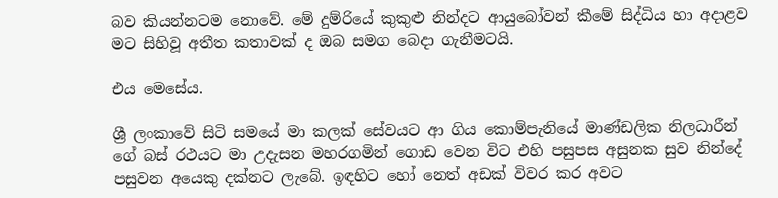බව කියන්නටම නොවේ. මේ දුම්රියේ කුකුළු නින්දට ආයුබෝවන් කීමේ සිද්ධිය හා අදාළව මට සිහිවූ අතීත කතාවක් ද ඔබ සමග බෙදා ගැනීමටයි.

එය මෙසේය.

ශ්‍රී ලංකාවේ සිටි සමයේ මා කලක් සේවයට ආ ගිය කොම්පැනියේ මාණ්ඩලික නිලධාරීන් ගේ බස් රථයට මා උදැසන මහරගමින් ගොඩ වෙන විට එහි පසුපස අසුනක සුව නින්දේ පසුවන අයෙකු දක්නට ලැබේ. ඉඳහිට හෝ නෙත් අඩක් විවර කර අවට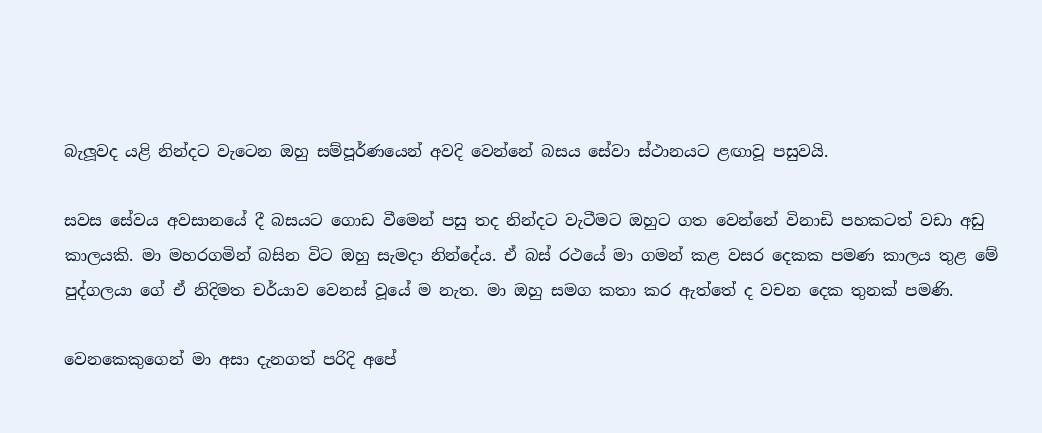බැලූවද යළි නින්දට වැටෙන ඔහු සම්පූර්ණයෙන් අවදි වෙන්නේ බසය සේවා ස්ථානයට ළඟාවූ පසුවයි.

සවස සේවය අවසානයේ දී බසයට ගොඩ වීමෙන් පසු තද නින්දට වැටීමට ඔහුට ගත වෙන්නේ විනාඩි පහකටත් වඩා අඩු කාලයකි. මා මහරගමින් බසින විට ඔහු සැමදා නින්දේය. ඒ බස් රථයේ මා ගමන් කළ වසර දෙකක පමණ කාලය තුළ මේ පුද්ගලයා ගේ ඒ නිදිමත චර්යාව වෙනස් වූයේ ම නැත. මා ඔහු සමග කතා කර ඇත්තේ ද වචන දෙක තුනක් පමණි.

වෙනකෙකුගෙන් මා අසා දැනගත් පරිදි අපේ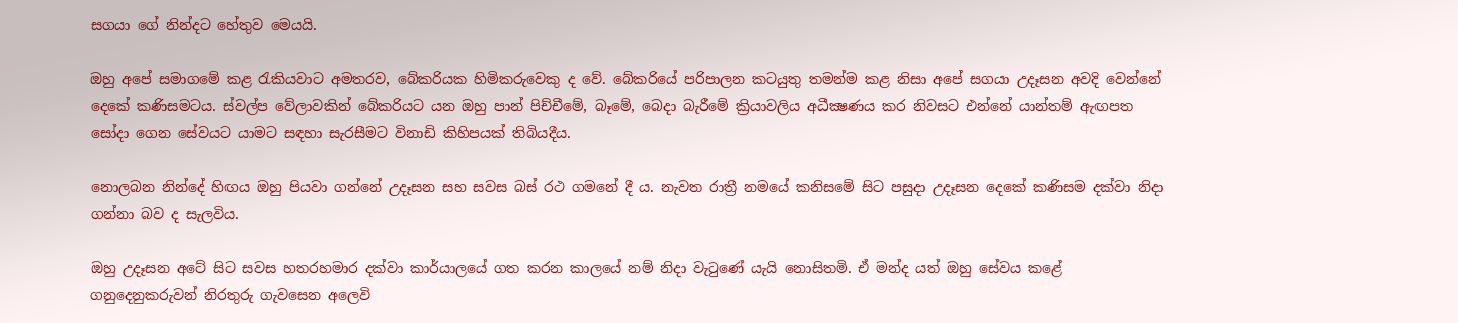සගයා ගේ නින්දට හේතුව මෙයයි.

ඔහු අපේ සමාගමේ කළ රැකියවාට අමතරව, බේකරියක හිමිකරුවෙකු ද වේ. බේකරියේ පරිපාලන කටයුතු තමන්ම කළ නිසා අපේ සගයා උදෑසන අවදි වෙන්නේ දෙකේ කණිසමටය. ස්වල්ප වේලාවකින් බේකරියට යන ඔහු පාන් පිච්චීමේ, බෑමේ, බෙදා බැරීමේ ක්‍රියාවලිය අධීක්‍ෂණය කර නිවසට එන්නේ යාන්තම් ඇඟපත සෝදා ගෙන සේවයට යාමට සඳහා සැරසීමට විනාඩි කිහිපයක් තිබියදීය.

නොලබන නින්දේ හිඟය ඔහු පියවා ගන්නේ උදෑසන සහ සවස බස් රථ ගමනේ දී ය. නැවත රාත්‍රී නමයේ කනිසමේ සිට පසුදා උදෑසන දෙකේ කණිසම දක්වා නිදා ගන්නා බව ද සැලවිය.

ඔහු උදෑසන අටේ සිට සවස හතරහමාර දක්වා කාර්යාලයේ ගත කරන කාලයේ නම් නිදා වැටුණේ යැයි නොසිතමි. ඒ මන්ද යත් ඔහු සේවය කළේ ගනුදෙනුකරුවන් නිරතුරු ගැවසෙන අලෙවි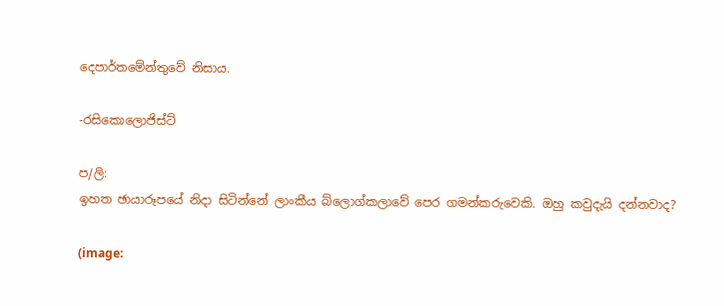දෙපාර්තමේන්තුවේ නිසාය.

-රසිකොලොජිස්ට්

ප/ලි:
ඉහත ඡායාරූපයේ නිදා සිටින්නේ ලාංකීය බ්ලොග්කලාවේ පෙර ගමන්කරුවෙකි. ඔහු කවුදැයි දන්නවාද?

(image: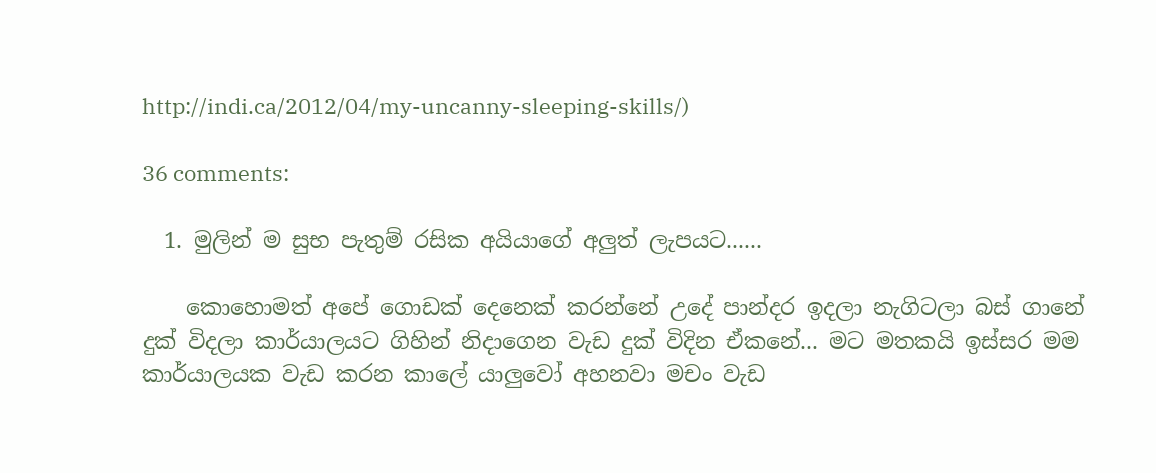http://indi.ca/2012/04/my-uncanny-sleeping-skills/)

36 comments:

  1. මුලින් ම සුභ පැතුම් රසික අයියාගේ අලුත් ලැපයට......

    කොහොමත් අපේ ගොඩක් දෙනෙක් කරන්නේ උදේ පාන්දර ඉදලා නැගිටලා බස් ගානේ දුක් විදලා කාර්යාලයට ගිහින් නිදාගෙන වැඩ දුක් විදින ඒකනේ... මට මතකයි ඉස්සර මම කාර්යාලයක වැඩ කරන කාලේ යාලුවෝ අහනවා මචං වැඩ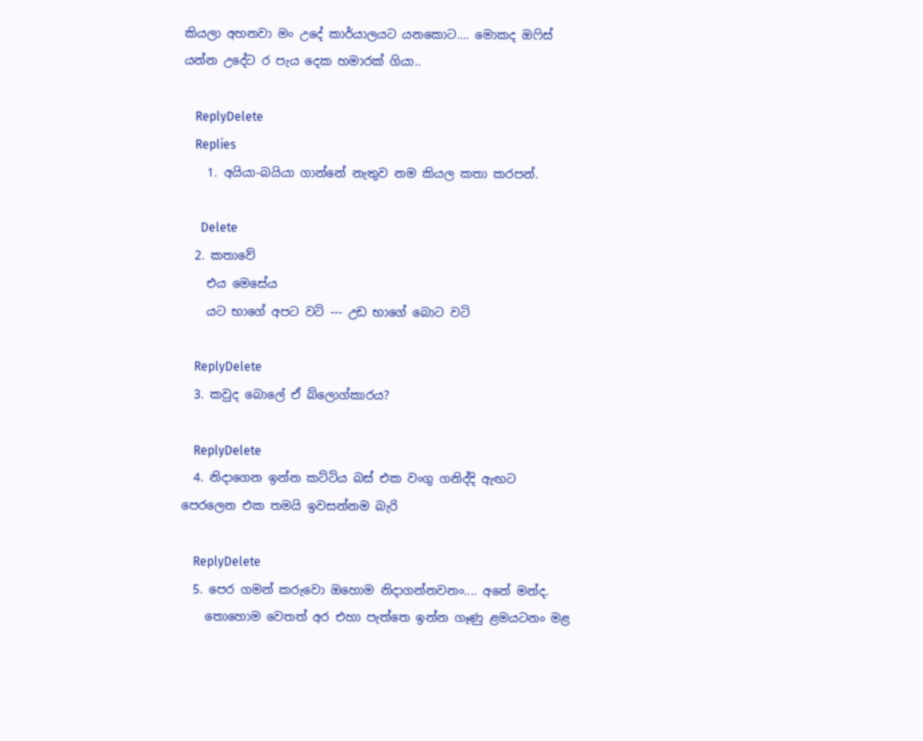කියලා අහනවා මං උදේ කාර්යාලයට යනකොට.... මොකද ඔෆිස් යන්න උදේට ර පැය දෙක හමාරක් ගියා..

    ReplyDelete
    Replies
    1. අයියා-බයියා ගාන්නේ නැතුව නම කියල කතා කරපන්.

      Delete
  2. කතාවේ
    එය මෙසේය
    යට භාගේ අපට වටි --- උඩ භාගේ බොට වටි

    ReplyDelete
  3. කවුද බොලේ ඒ බ්ලොග්කාරය?

    ReplyDelete
  4. නිදාගෙන ඉන්න කට්ටිය බස් එක වංගු ගනිද්දි ඇඟට පෙරලෙන එක තමයි ඉවසන්නම බැරි

    ReplyDelete
  5. පෙර ගමන් කරුවො ඔහොම නිදාගන්නවනං.... අනේ මන්ද.
    තොහොම වෙතත් අර එහා පැත්තෙ ඉන්න ගෑණු ළමයටනං මළ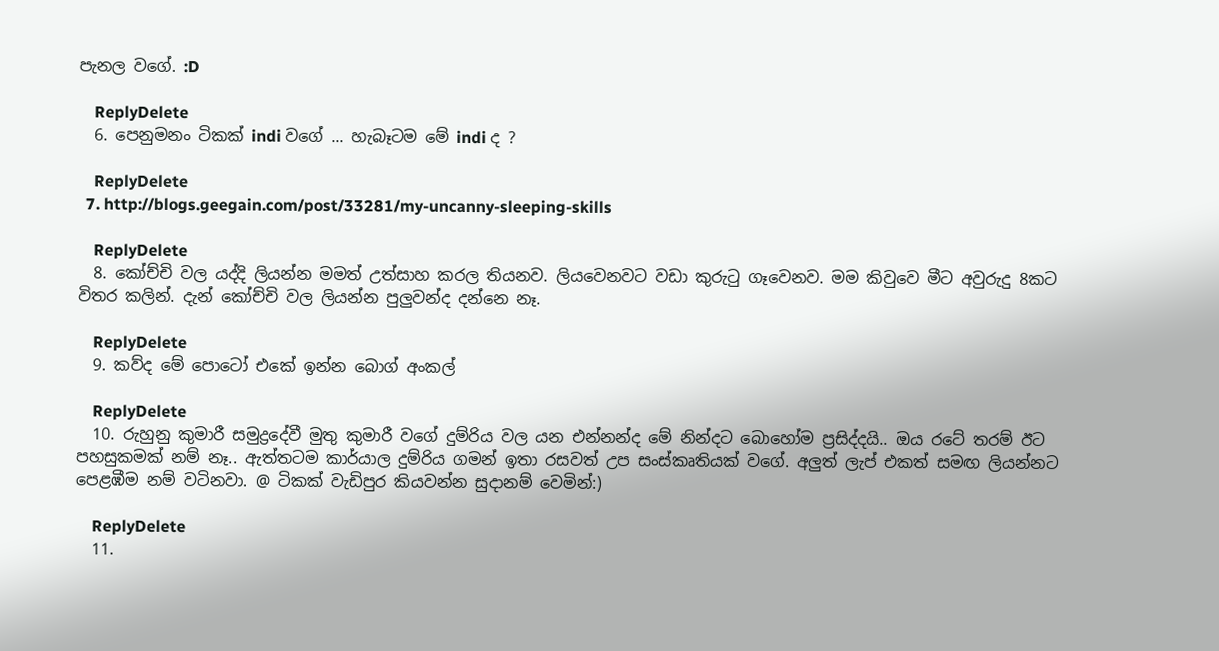පැනල වගේ. :D

    ReplyDelete
  6. පෙනුමනං ටිකක් indi වගේ ... හැබෑටම මේ indi ද ?

    ReplyDelete
  7. http://blogs.geegain.com/post/33281/my-uncanny-sleeping-skills

    ReplyDelete
  8. කෝච්චි වල යද්දි ලියන්න මමත් උත්සාහ කරල තියනව. ලියවෙනවට වඩා කුරු‍ටු ගෑවෙනව. මම කිවුවෙ මීට අවුරුදු 8කට විතර කලින්. දැන් කෝච්චි වල ලියන්න පුලුවන්ද දන්නෙ නෑ.

    ReplyDelete
  9. කව්ද මේ පොටෝ එකේ ඉන්න බොග් අංකල්

    ReplyDelete
  10. රුහුනු කුමාරී සමුද්‍රදේවී මුතු කුමාරී වගේ දුම්රිය වල යන එන්නන්ද මේ නින්දට බොහෝම ප්‍රසිද්දයි.. ඔය රටේ තරම් ඊට පහසුකමක් නම් නෑ.. ඇත්තටම කාර්යාල දුම්රිය ගමන් ඉතා රසවත් උප සංස්කෘතියක් වගේ. අලුත් ලැප් එකත් සමඟ ලියන්නට පෙළඹීම නම් වටිනවා. @ ටිකක් වැඩිපුර කියවන්න සුදානම් වෙමින්:)

    ReplyDelete
  11.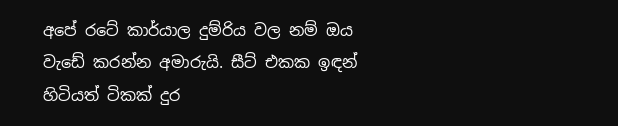අපේ රටේ කාර්යාල දුම්රිය වල නම් ඔය වැඩේ කරන්න අමාරුයි. සීට් එකක ඉඳන් හිටියත් ටිකක් දුර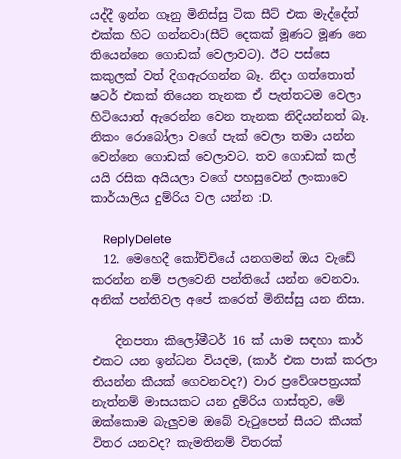යද්දී ඉන්න ගෑනු මිනිස්සු ටික සීට් එක මැද්දේත් එක්ක හිට ගන්නවා(සීට් දෙකක් මූණට මූණ නෙ තියෙන්නෙ ගොඩක් වෙලාවට). ඊට පස්සෙ කකුලක් වත් දිගඇරගන්න බෑ. නිදා ගත්තොත් ෂටර් එකක් තියෙන තැනක ඒ පැත්තටම වෙලා හිටියොත් ඇරෙන්න වෙන තැනක නිදියන්නත් බෑ. නිකං රොබෝලා වගේ පැක් වෙලා තමා යන්න වෙන්නෙ ගොඩක් වෙලාවට. තව ගොඩක් කල් යයි රසික අයියලා වගේ පහසුවෙන් ලංකාවෙ කාර්යාලිය දුම්රිය වල යන්න :D.

    ReplyDelete
  12. මෙහෙදී කෝච්චියේ යනගමන් ඔය වැඩේ කරන්න නම් පලවෙනි පන්තියේ යන්න වෙනවා. අනික් පන්තිවල අපේ කරෙත් මිනිස්සු යන නිසා.

    දිනපතා කිලෝමීටර් 16 ක් යාම සඳහා කාර් එකට යන ඉන්ධන වියදම, (කාර් එක පාක් කරලා තියන්න කීයක් ගෙවනවද?) වාර ප්‍රවේශපත්‍රයක් නැත්නම් මාසයකට යන දුම්රිය ගාස්තුව, මේ ඔක්කොම බැලුවම ඔබේ වැටුපෙන් සීයට කීයක් විතර යනවද? කැමතිනම් විතරක්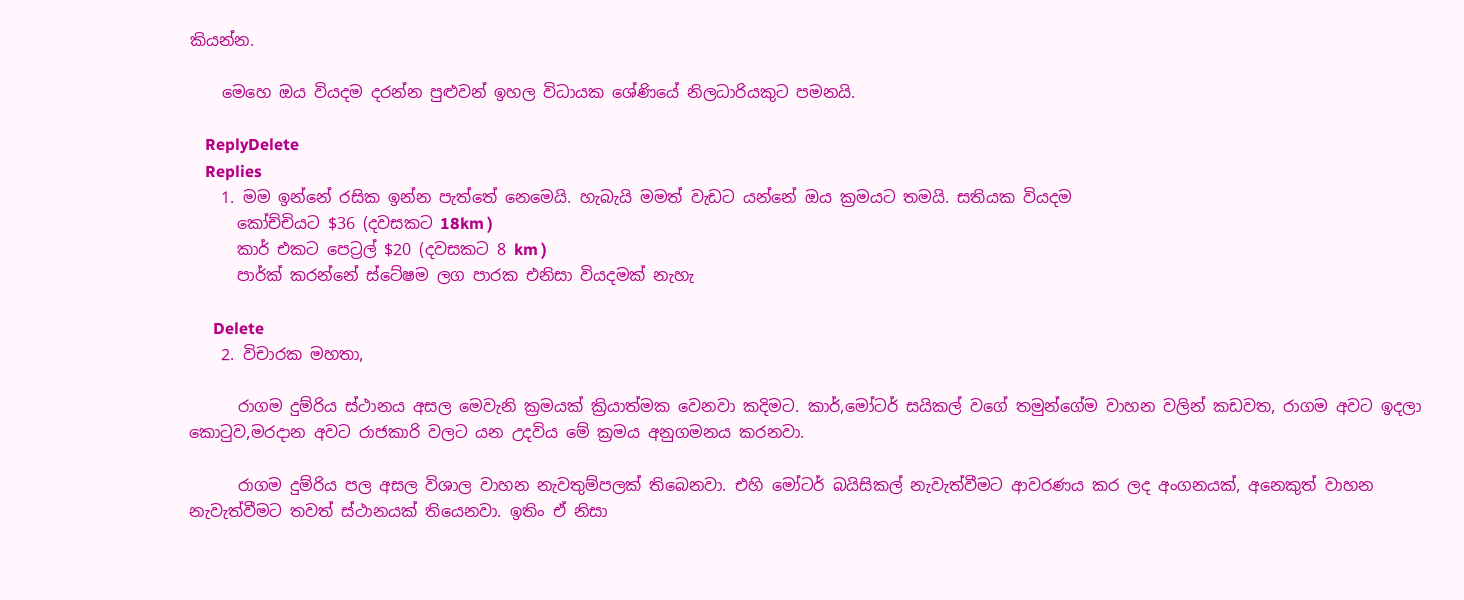කියන්න.

    මෙහෙ ඔය වියදම දරන්න පුළුවන් ඉහල විධායක ශේණියේ නිලධාරියකුට පමනයි.

    ReplyDelete
    Replies
    1. මම ඉන්නේ රසික ඉන්න පැත්තේ නෙමෙයි. හැබැයි මමත් වැඩට යන්නේ ඔය ක්‍රමයට තමයි. සතියක වියදම
      කෝච්චියට $36 (දවසකට 18km )
      කාර් එකට පෙට්‍රල් $20 (දවසකට 8 km )
      පාර්ක් කරන්නේ ස්ටේෂම ලග පාරක එනිසා වියදමක් නැහැ

      Delete
    2. විචාරක මහතා,

      රාගම දුම්රිය ස්ථානය අසල මෙවැනි ක්‍රමයක් ක්‍රියාත්මක වෙනවා කදිමට. කාර්,මෝටර් සයිකල් වගේ තමුන්ගේම වාහන වලින් කඩවත, රාගම අවට ඉදලා කොටුව,මරදාන අවට රාජකාරි වලට යන උදවිය මේ ක්‍රමය අනුගමනය කරනවා.

      රාගම දුම්රිය පල අසල විශාල වාහන නැවතුම්පලක් තිබෙනවා. එහි මෝටර් බයිසිකල් නැවැත්වීමට ආවරණය කර ලද අංගනයක්, අනෙකුත් වාහන නැවැත්වීමට තවත් ස්ථානයක් තියෙනවා. ඉතිං ඒ නිසා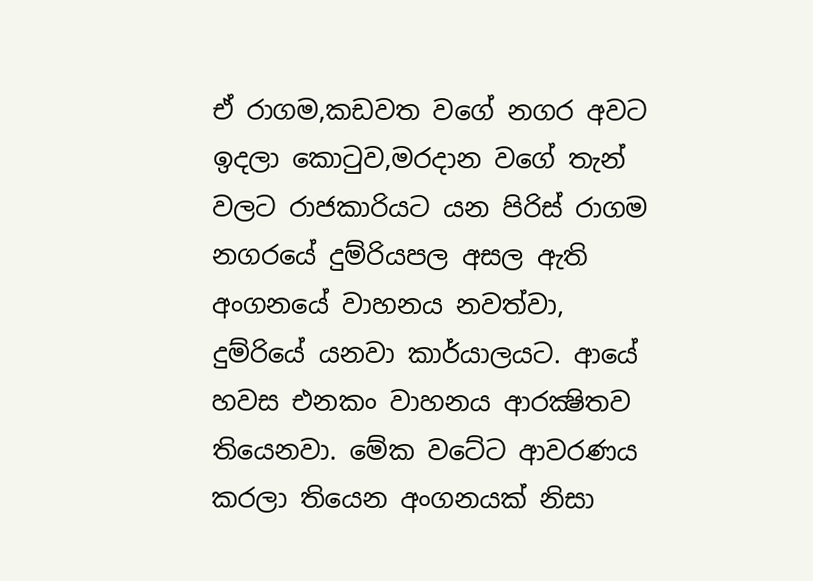ඒ රාගම,කඩවත වගේ නගර අවට ඉදලා කොටුව,මරදාන වගේ තැන් වලට රාජකාරියට යන පිරිස් රාගම නගරයේ දුම්රියපල අසල ඇති අංගනයේ වාහනය නවත්වා, දුම්රියේ යනවා කාර්යාලයට. ආයේ හවස එනකං වාහනය ආරක්‍ෂිතව තියෙනවා. මේක වටේට ආවරණය කරලා තියෙන අංගනයක් නිසා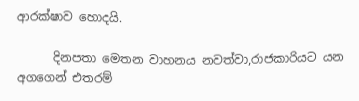ආරක්ෂාව හොදයි.

      දිනපතා මෙතන වාහනය නවත්වා,රාජකාරියට යන අගගෙන් එතරම්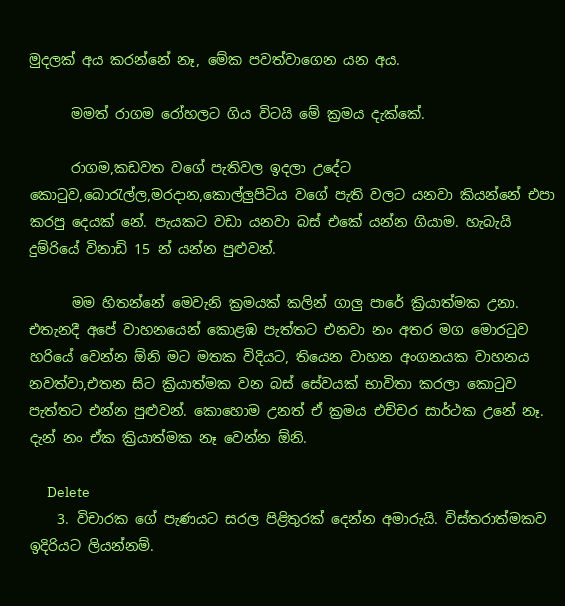මුදලක් අය කරන්නේ නෑ, මේක පවත්වාගෙන යන අය.

      මමත් රාගම රෝහලට ගිය විටයි මේ ක්‍රමය දැක්කේ.

      රාගම,කඩවත වගේ පැතිවල ඉදලා උදේට කොටුව,බොරැල්ල,මරදාන,කොල්ලුපිටිය වගේ පැති වලට යනවා කියන්නේ එපා කරපු දෙයක් නේ. පැයකට වඩා යනවා බස් එකේ යන්න ගියාම. හැබැයි දුම්රියේ විනාඩි 15 න් යන්න පුළුවන්.

      මම හිතන්නේ මෙවැනි ක්‍රමයක් කලින් ගාලු පාරේ ක්‍රියාත්මක උනා. එතැනදී අපේ වාහනයෙන් කොළඹ පැත්තට එනවා නං අතර මග මොරටුව හරියේ වෙන්න ඕනි මට මතක විදියට, තියෙන වාහන අංගනයක වාහනය නවත්වා,එතන සිට ක්‍රියාත්මක වන බස් සේවයක් භාවිතා කරලා කොටුව පැත්තට එන්න පුළුවන්. කොහොම උනත් ඒ ක්‍රමය එච්චර සාර්ථක උනේ නෑ. දැන් නං ඒක ක්‍රියාත්මක නෑ වෙන්න ඕනි.

      Delete
    3. විචාරක ගේ පැණයට සරල පිළිතුරක් දෙන්න අමාරුයි. විස්තරාත්මකව ඉදිරියට ලියන්නම්.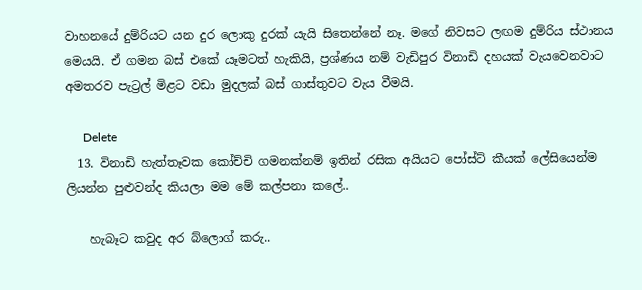වාහනයේ දුම්රියට යන දුර ලොකු දුරක් යැයි සිතෙන්නේ නෑ. මගේ නිවසට ලඟම දුම්රිය ස්ථානය මෙයයි. ඒ ගමන බස් එකේ යෑමටත් හැකියි, ප්‍රශ්ණය නම් වැඩිපුර විනාඩි දහයක් වැයවෙනවාට අමතරව පැට්‍රල් මිළට වඩා මුදලක් බස් ගාස්තුවට වැය වීමයි.

      Delete
  13. විනාඩි හැත්තෑවක කෝච්චි ගමනක්නම් ඉතින් රසික අයියට පෝස්ට් කීයක් ලේසියෙන්ම ලියන්න පුළුවන්ද කියලා මම මේ කල්පනා කලේ..

    හැබෑට කවුද අර බ්ලොග් කරු..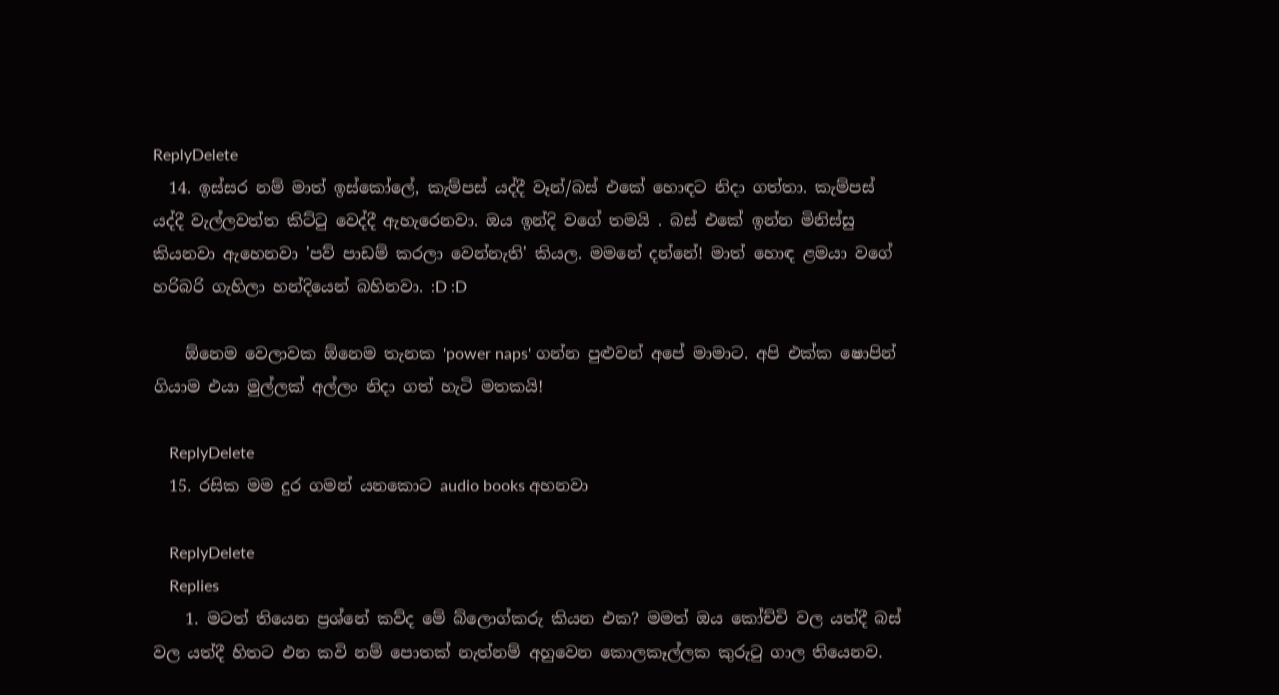ReplyDelete
  14. ඉස්සර නම් මාත් ඉස්කෝලේ, කැම්පස් යද්දී වෑන්/බස් එකේ හොඳට නිදා ගත්තා. කැම්පස් යද්දී වැල්ලවත්ත කිට්ටු වෙද්දී ඇහැරෙනවා. ඔය ඉන්දි වගේ තමයි . බස් එකේ ඉන්න මිනිස්සු කියනවා ඇහෙනවා 'පව් පාඩම් කරලා වෙන්නැති' කියල. මමනේ දන්නේ! මාත් හොඳ ළමයා වගේ හරිබරි ගැහිලා හන්දියෙන් බහිනවා. :D :D

    ඕනෙම වෙලාවක ඕනෙම තැනක 'power naps' ගන්න පුළුවන් අපේ මාමාට. අපි එක්ක ෂොපින් ගියාම එයා මුල්ලක් අල්ලං නිදා ගත් හැටි මතකයි!

    ReplyDelete
  15. රසික මම දුර ගමන් යනකොට audio books අහනවා

    ReplyDelete
    Replies
    1. මටත් තියෙන ප්‍රශ්නේ කව්ද මේ බ්ලොග්කරු කියන එක? මමත් ඔය කෝච්චි වල යත්දී බස් වල යත්දී හිතට එන කවි නම් පොතක් නැත්නම් අහුවෙන කොලකෑල්ලක කුරුටු ගාල තියෙනව.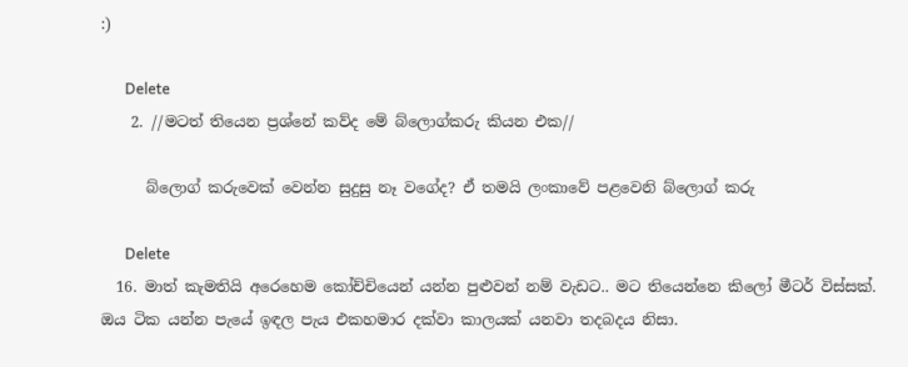:)

      Delete
    2. //මටත් තියෙන ප්‍රශ්නේ කව්ද මේ බ්ලොග්කරු කියන එක//

      බ්ලොග් කරුවෙක් වෙන්න සුදුසු නෑ වගේද? ඒ තමයි ලංකාවේ පළවෙනි බ්ලොග් කරු

      Delete
  16. මාත් කැමතියි අරෙහෙම කෝච්චියෙන් යන්න පුළුවන් නම් වැඩට.. මට තියෙන්නෙ කිලෝ මීටර් විස්සක්. ඔය ටික යන්න පැයේ ඉඳල පැය එකහමාර දක්වා කාලයක් යනවා තදබදය නිසා.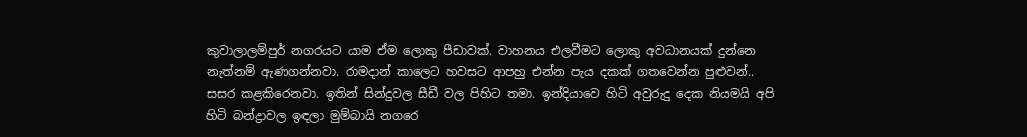කුවාලාලම්පුර් නගරයට යාම ඒම ලොකු පීඩාවක්. වාහනය එලවීමට ලොකු අවධානයක් දුන්නෙ නැත්නම් ඇණගන්නවා. රාමදාන් කාලෙට හවසට ආපහු එන්න පැය දකක් ගතවෙන්න පුළුවන්.. සසර කළකිරෙනවා. ඉතින් සින්දුවල සීඩී වල පිහිට තමා. ඉන්දියාවෙ හිටි අවුරුදු දෙක නියමයි අපි හිටි බන්ද්‍රාවල ඉඳලා මුම්බායි නගරෙ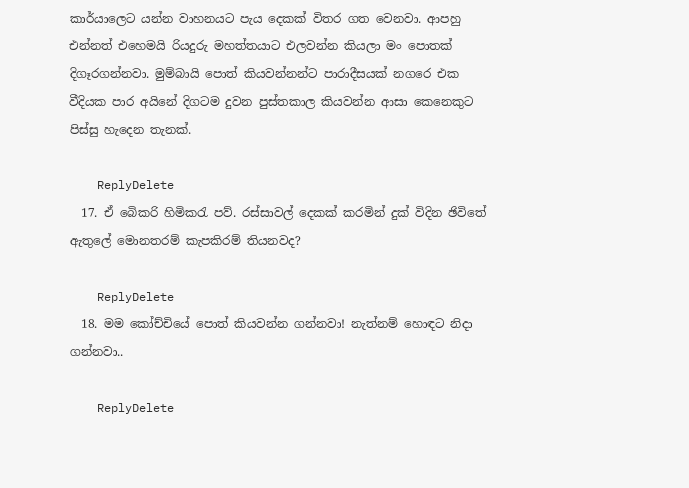කාර්යාලෙට යන්න වාහනයට පැය දෙකක් විතර ගත වෙනවා. ආපහු එන්නත් එහෙමයි රියදුරු මහත්තයාට එලවන්න කියලා මං පොතක් දිගෑරගන්නවා. මුම්බායි පොත් කියවන්නන්ට පාරාදීසයක් නගරෙ එක වීදියක පාර අයිනේ දිගටම දුවන පුස්තකාල කියවන්න ආසා කෙනෙකුට පිස්සු හැදෙන තැනක්.

    ReplyDelete
  17. ඒ බෙිකරි හිමිකරැ පව්. රස්සාවල් දෙකක් කරමින් දුක් විදින ඡිවිතේ ඇතුලේ මොනතරම් කැපකිරම් තියනවද?

    ReplyDelete
  18. මම කෝච්චියේ පොත් කියවන්න ගන්නවා! නැත්නම් හොඳට නිදා ගන්නවා..

    ReplyDelete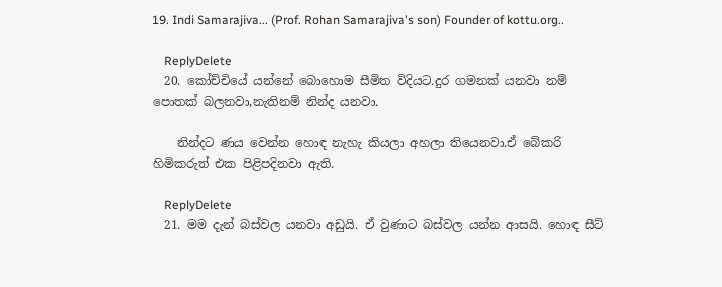19. Indi Samarajiva... (Prof. Rohan Samarajiva's son) Founder of kottu.org..

    ReplyDelete
  20. කෝච්චියේ යන්නේ බොහොම සීමිත විදියට.දුර ගමනක් යනවා නම් පොතක් බලනවා,නැතිනම් නින්ද යනවා.

    නින්දට ණය වෙන්න හොඳ නැහැ කියලා අහලා තියෙනවා.ඒ බේකරි හිමිකරුත් එක පිළිපදිනවා ඇති.

    ReplyDelete
  21. මම දැන් බස්වල යනවා අඩුයි. ඒ වුණාට බස්වල යන්න ආසයි. හොඳ සීට්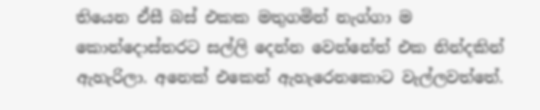තියෙන ඒසී බස් එකක මතුගමින් නැග්ගා ම කොන්දොස්තරට සල්ලි දෙන්න වෙන්නේත් එක නින්දකින් ඇහැරිලා. අනෙක් එකෙන් ඇහැරෙනකොට වැල්ලවත්තේ.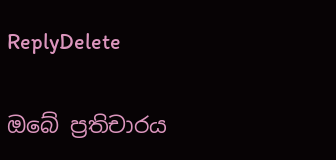ReplyDelete

ඔබේ ප්‍රතිචාරය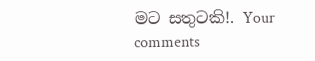මට සතුටකි!. Your comments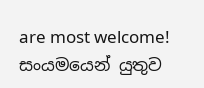are most welcome!
සංයමයෙන් යුතුව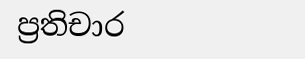ප්‍රතිචාර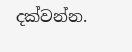දක්වන්න.